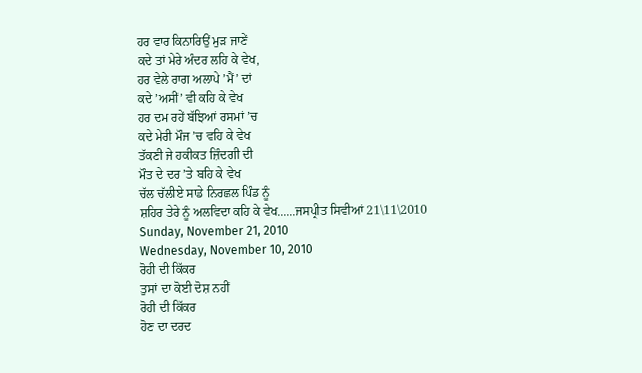ਹਰ ਵਾਰ ਕਿਨਾਰਿਉਂ ਮੁੜ ਜਾਣੇਂ
ਕਦੇ ਤਾਂ ਮੇਰੇ ਅੰਦਰ ਲਹਿ ਕੇ ਵੇਖ,
ਹਰ ਵੇਲੇ ਰਾਗ ਅਲਾਪੇ ’ਮੈਂ’ ਦਾਂ
ਕਦੇ ’ਅਸੀਂ’ ਵੀ ਕਹਿ ਕੇ ਵੇਖ
ਹਰ ਦਮ ਰਹੇਂ ਬੱਝਿਆਂ ਰਸਮਾਂ ’ਚ
ਕਦੇ ਮੇਰੀ ਮੌਜ ’ਚ ਵਹਿ ਕੇ ਵੇਖ
ਤੱਕਣੀ ਜੇ ਹਕੀਕਤ ਜ਼ਿੰਦਗੀ ਦੀ
ਮੌਤ ਦੇ ਦਰ ’ਤੇ ਬਹਿ ਕੇ ਵੇਖ
ਚੱਲ ਚੱਲੀਏ ਸਾਡੇ ਨਿਰਛਲ ਪਿੰਡ ਨੂੰ
ਸ਼ਹਿਰ ਤੇਰੇ ਨੂੰ ਅਲਵਿਦਾ ਕਹਿ ਕੇ ਵੇਖ......ਜਸਪ੍ਰੀਤ ਸਿਵੀਆਂ 21\11\2010
Sunday, November 21, 2010
Wednesday, November 10, 2010
ਰੋਹੀ ਦੀ ਕਿੱਕਰ
ਤੁਸਾਂ ਦਾ ਕੋਈ ਦੋਸ਼ ਨਹੀਂ
ਰੋਹੀ ਦੀ ਕਿੱਕਰ
ਹੋਣ ਦਾ ਦਰਦ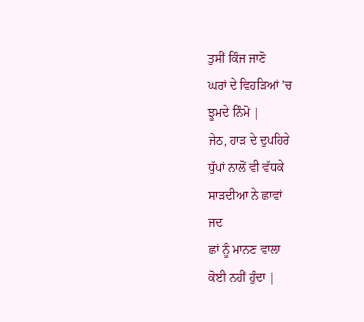ਤੁਸੀਂ ਕਿੰਜ ਜਾਣੋ
ਘਰਾਂ ਦੇ ਵਿਹੜਿਆਂ ’ਚ
ਝੂਮਦੇ ਨਿੰਮੋ |
ਜੇਠ, ਹਾੜ ਦੇ ਦੁਪਹਿਰੇ
ਧੁੱਪਾਂ ਨਾਲੋਂ ਵੀ ਵੱਧਕੇ
ਸਾੜਦੀਆ ਨੇ ਛਾਵਾਂ
ਜਦ
ਛਾਂ ਨੂੰ ਮਾਨਣ ਵਾਲਾ
ਕੋਈ ਨਹੀਂ ਹੁੰਦਾ |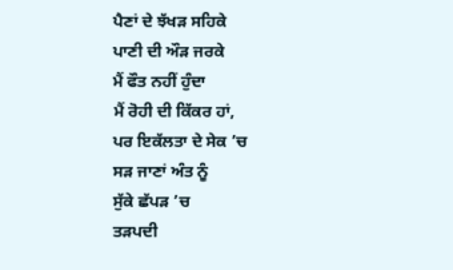ਪੈਣਾਂ ਦੇ ਝੱਖੜ ਸਹਿਕੇ
ਪਾਣੀ ਦੀ ਔੜ ਜਰਕੇ
ਮੈਂ ਫੌਤ ਨਹੀਂ ਹੁੰਦਾ
ਮੈਂ ਰੋਹੀ ਦੀ ਕਿੱਕਰ ਹਾਂ,
ਪਰ ਇਕੱਲਤਾ ਦੇ ਸੇਕ ’ਚ
ਸੜ ਜਾਣਾਂ ਅੰਤ ਨੂੰ
ਸੁੱਕੇ ਛੱਪੜ ’ਚ
ਤੜਪਦੀ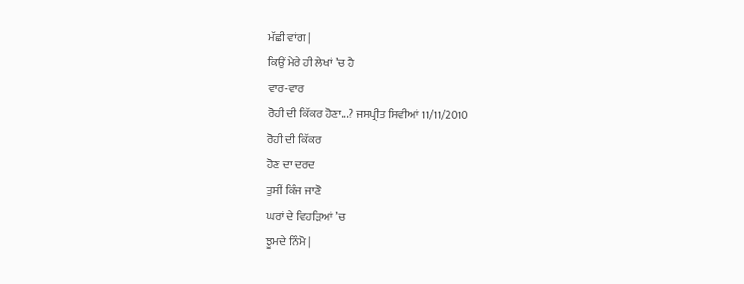ਮੱਛੀ ਵਾਂਗ |
ਕਿਉਂ ਮੇਰੇ ਹੀ ਲੇਖਾਂ ’ਚ ਹੈ
ਵਾਰ-ਵਾਰ
ਰੋਹੀ ਦੀ ਕਿੱਕਰ ਹੋਣਾ...? ਜਸਪ੍ਰੀਤ ਸਿਵੀਆਂ 11/11/2010
ਰੋਹੀ ਦੀ ਕਿੱਕਰ
ਹੋਣ ਦਾ ਦਰਦ
ਤੁਸੀਂ ਕਿੰਜ ਜਾਣੋ
ਘਰਾਂ ਦੇ ਵਿਹੜਿਆਂ ’ਚ
ਝੂਮਦੇ ਨਿੰਮੋ |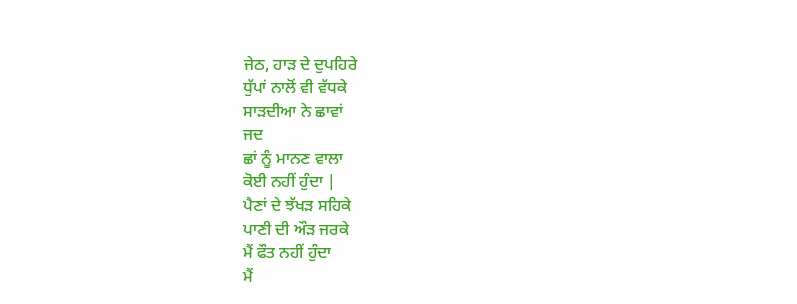ਜੇਠ, ਹਾੜ ਦੇ ਦੁਪਹਿਰੇ
ਧੁੱਪਾਂ ਨਾਲੋਂ ਵੀ ਵੱਧਕੇ
ਸਾੜਦੀਆ ਨੇ ਛਾਵਾਂ
ਜਦ
ਛਾਂ ਨੂੰ ਮਾਨਣ ਵਾਲਾ
ਕੋਈ ਨਹੀਂ ਹੁੰਦਾ |
ਪੈਣਾਂ ਦੇ ਝੱਖੜ ਸਹਿਕੇ
ਪਾਣੀ ਦੀ ਔੜ ਜਰਕੇ
ਮੈਂ ਫੌਤ ਨਹੀਂ ਹੁੰਦਾ
ਮੈਂ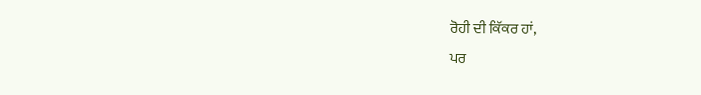ਰੋਹੀ ਦੀ ਕਿੱਕਰ ਹਾਂ,
ਪਰ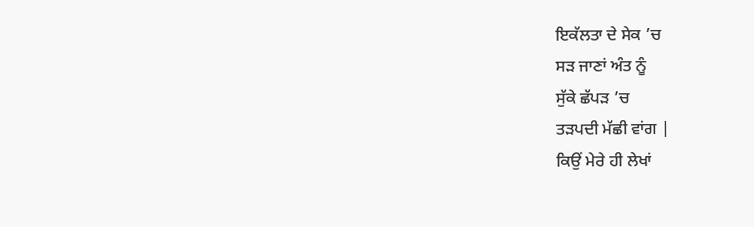ਇਕੱਲਤਾ ਦੇ ਸੇਕ ’ਚ
ਸੜ ਜਾਣਾਂ ਅੰਤ ਨੂੰ
ਸੁੱਕੇ ਛੱਪੜ ’ਚ
ਤੜਪਦੀ ਮੱਛੀ ਵਾਂਗ |
ਕਿਉਂ ਮੇਰੇ ਹੀ ਲੇਖਾਂ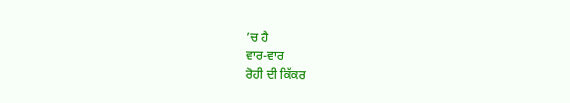’ਚ ਹੈ
ਵਾਰ-ਵਾਰ
ਰੋਹੀ ਦੀ ਕਿੱਕਰ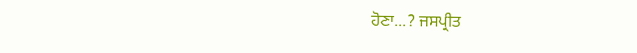ਹੋਣਾ...? ਜਸਪ੍ਰੀਤ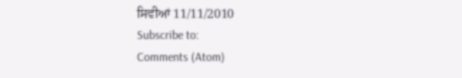ਸਿਵੀਆਂ 11/11/2010
Subscribe to:
Comments (Atom)